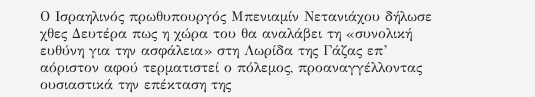Ο Ισραηλινός πρωθυπουργός Μπενιαμίν Νετανιάχου δήλωσε χθες Δευτέρα πως η χώρα του θα αναλάβει τη «συνολική ευθύνη για την ασφάλεια» στη Λωρίδα της Γάζας επ’ αόριστον αφού τερματιστεί ο πόλεμος, προαναγγέλλοντας ουσιαστικά την επέκταση της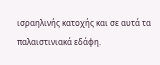ισραηλινής κατοχής και σε αυτά τα παλαιστινιακά εδάφη.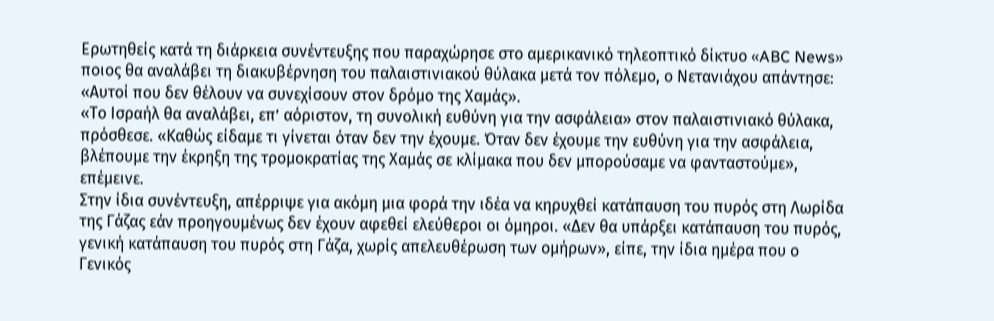Ερωτηθείς κατά τη διάρκεια συνέντευξης που παραχώρησε στο αμερικανικό τηλεοπτικό δίκτυο «ABC News» ποιος θα αναλάβει τη διακυβέρνηση του παλαιστινιακού θύλακα μετά τον πόλεμο, ο Νετανιάχου απάντησε: «Αυτοί που δεν θέλουν να συνεχίσουν στον δρόμο της Χαμάς».
«Το Ισραήλ θα αναλάβει, επ’ αόριστον, τη συνολική ευθύνη για την ασφάλεια» στον παλαιστινιακό θύλακα, πρόσθεσε. «Καθώς είδαμε τι γίνεται όταν δεν την έχουμε. Όταν δεν έχουμε την ευθύνη για την ασφάλεια, βλέπουμε την έκρηξη της τρομοκρατίας της Χαμάς σε κλίμακα που δεν μπορούσαμε να φανταστούμε», επέμεινε.
Στην ίδια συνέντευξη, απέρριψε για ακόμη μια φορά την ιδέα να κηρυχθεί κατάπαυση του πυρός στη Λωρίδα της Γάζας εάν προηγουμένως δεν έχουν αφεθεί ελεύθεροι οι όμηροι. «Δεν θα υπάρξει κατάπαυση του πυρός, γενική κατάπαυση του πυρός στη Γάζα, χωρίς απελευθέρωση των ομήρων», είπε, την ίδια ημέρα που ο Γενικός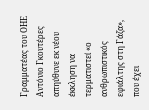Γραμματέας του ΟΗΕ Αντόνιο Γκουτέρες απηύθυνε εκ νέου έκκληση να τερματιστεί «ο ανθρωπιστικός εφιάλτης στη Γάζα», που έχει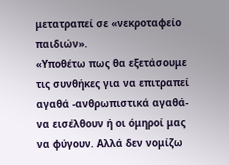μετατραπεί σε «νεκροταφείο παιδιών».
«Υποθέτω πως θα εξετάσουμε τις συνθήκες για να επιτραπεί αγαθά -ανθρωπιστικά αγαθά- να εισέλθουν ή οι όμηροί μας να φύγουν. Αλλά δεν νομίζω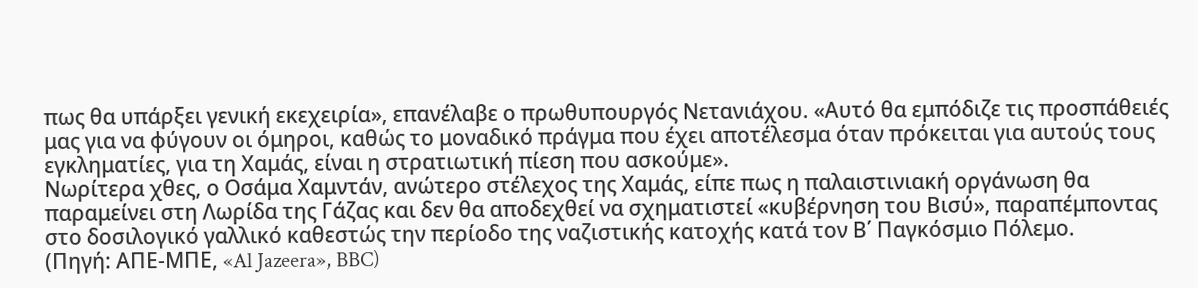πως θα υπάρξει γενική εκεχειρία», επανέλαβε ο πρωθυπουργός Νετανιάχου. «Αυτό θα εμπόδιζε τις προσπάθειές μας για να φύγουν οι όμηροι, καθώς το μοναδικό πράγμα που έχει αποτέλεσμα όταν πρόκειται για αυτούς τους εγκληματίες, για τη Χαμάς, είναι η στρατιωτική πίεση που ασκούμε».
Νωρίτερα χθες, ο Οσάμα Χαμντάν, ανώτερο στέλεχος της Χαμάς, είπε πως η παλαιστινιακή οργάνωση θα παραμείνει στη Λωρίδα της Γάζας και δεν θα αποδεχθεί να σχηματιστεί «κυβέρνηση του Βισύ», παραπέμποντας στο δοσιλογικό γαλλικό καθεστώς την περίοδο της ναζιστικής κατοχής κατά τον Β΄ Παγκόσμιο Πόλεμο.
(Πηγή: ΑΠΕ-ΜΠΕ, «Al Jazeera», BBC)